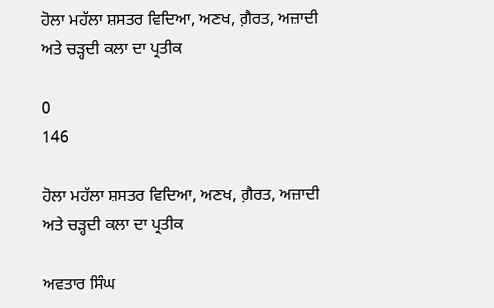ਹੋਲਾ ਮਹੱਲਾ ਸ਼ਸਤਰ ਵਿਦਿਆ, ਅਣਖ, ਗ਼ੈਰਤ, ਅਜ਼ਾਦੀ ਅਤੇ ਚੜ੍ਹਦੀ ਕਲਾ ਦਾ ਪ੍ਰਤੀਕ

0
146

ਹੋਲਾ ਮਹੱਲਾ ਸ਼ਸਤਰ ਵਿਦਿਆ, ਅਣਖ, ਗ਼ੈਰਤ, ਅਜ਼ਾਦੀ ਅਤੇ ਚੜ੍ਹਦੀ ਕਲਾ ਦਾ ਪ੍ਰਤੀਕ

ਅਵਤਾਰ ਸਿੰਘ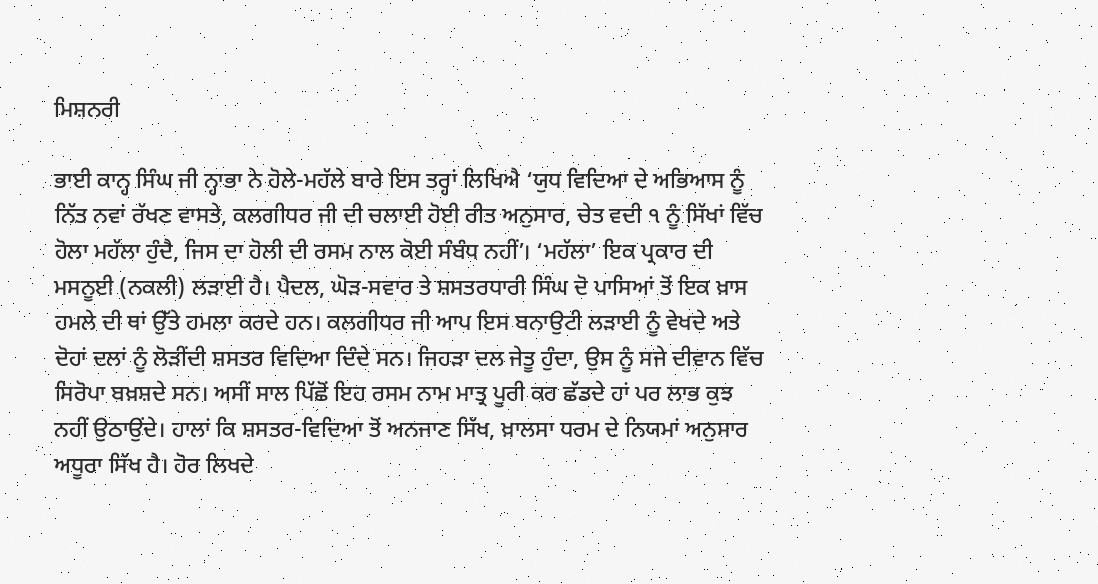ਮਿਸ਼ਨਰੀ

ਭਾਈ ਕਾਨ੍ਹ ਸਿੰਘ ਜੀ ਨ੍ਹਾਭਾ ਨੇ ਹੋਲੇ-ਮਹੱਲੇ ਬਾਰੇ ਇਸ ਤਰ੍ਹਾਂ ਲਿਖਿਐ ‘ਯੁਧ ਵਿਦਿਆ ਦੇ ਅਭਿਆਸ ਨੂੰ ਨਿੱਤ ਨਵਾਂ ਰੱਖਣ ਵਾਸਤੇ, ਕਲਗੀਧਰ ਜੀ ਦੀ ਚਲਾਈ ਹੋਈ ਰੀਤ ਅਨੁਸਾਰ, ਚੇਤ ਵਦੀ ੧ ਨੂੰ ਸਿੱਖਾਂ ਵਿੱਚ ਹੋਲਾ ਮਹੱਲਾ ਹੁੰਦੈ, ਜਿਸ ਦਾ ਹੋਲੀ ਦੀ ਰਸਮ ਨਾਲ ਕੋਈ ਸੰਬੰਧ ਨਹੀਂ’। ‘ਮਹੱਲਾ’ ਇਕ ਪ੍ਰਕਾਰ ਦੀ ਮਸਨੂਈ (ਨਕਲੀ) ਲੜਾਈ ਹੈ। ਪੈਦਲ, ਘੋੜ-ਸਵਾਰ ਤੇ ਸ਼ਸਤਰਧਾਰੀ ਸਿੰਘ ਦੋ ਪਾਸਿਆਂ ਤੋਂ ਇਕ ਖ਼ਾਸ ਹਮਲੇ ਦੀ ਥਾਂ ਉੱਤੇ ਹਮਲਾ ਕਰਦੇ ਹਨ। ਕਲਗੀਧਰ ਜੀ ਆਪ ਇਸ ਬਨਾਉਟੀ ਲੜਾਈ ਨੂੰ ਵੇਖਦੇ ਅਤੇ ਦੋਹਾਂ ਦਲਾਂ ਨੂੰ ਲੋੜੀਂਦੀ ਸ਼ਸਤਰ ਵਿਦਿਆ ਦਿੰਦੇ ਸਨ। ਜਿਹੜਾ ਦਲ ਜੇਤੂ ਹੁੰਦਾ, ਉਸ ਨੂੰ ਸਜੇ ਦੀਵਾਨ ਵਿੱਚ ਸਿਰੋਪਾ ਬਖ਼ਸ਼ਦੇ ਸਨ। ਅਸੀਂ ਸਾਲ ਪਿੱਛੋਂ ਇਹ ਰਸਮ ਨਾਮ ਮਾਤ੍ਰ ਪੂਰੀ ਕਰ ਛੱਡਦੇ ਹਾਂ ਪਰ ਲਾਭ ਕੁਝ ਨਹੀਂ ਉਠਾਉਂਦੇ। ਹਾਲਾਂ ਕਿ ਸ਼ਸਤਰ-ਵਿਦਿਆ ਤੋਂ ਅਨਜਾਣ ਸਿੱਖ, ਖ਼ਾਲਸਾ ਧਰਮ ਦੇ ਨਿਯਮਾਂ ਅਨੁਸਾਰ ਅਧੂਰਾ ਸਿੱਖ ਹੈ। ਹੋਰ ਲਿਖਦੇ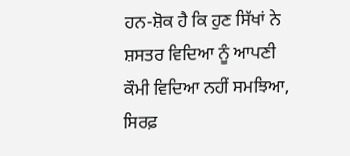ਹਨ-ਸ਼ੋਕ ਹੈ ਕਿ ਹੁਣ ਸਿੱਖਾਂ ਨੇ ਸ਼ਸਤਰ ਵਿਦਿਆ ਨੂੰ ਆਪਣੀ ਕੌਮੀ ਵਿਦਿਆ ਨਹੀਂ ਸਮਝਿਆ, ਸਿਰਫ਼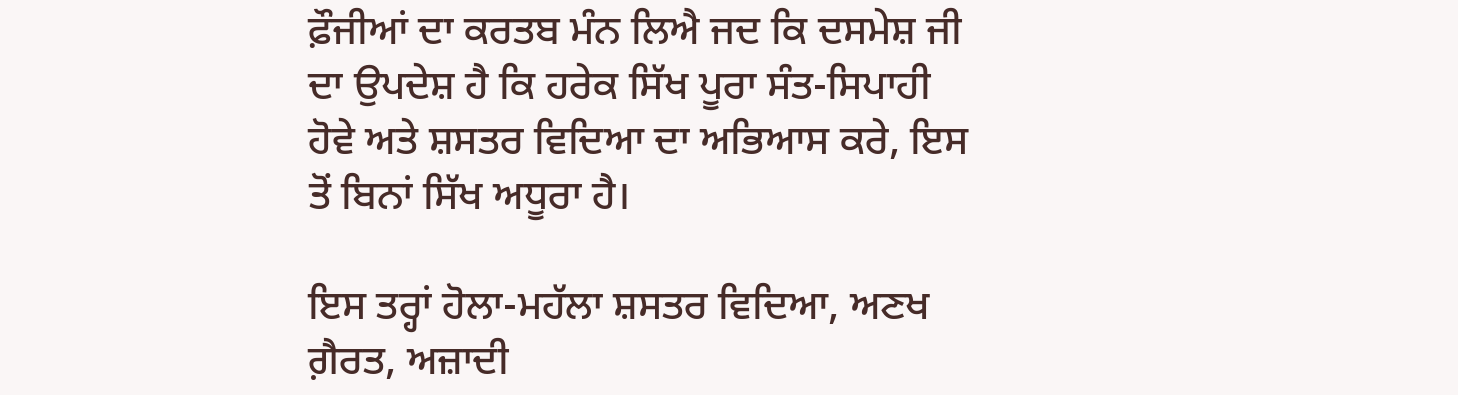ਫ਼ੌਜੀਆਂ ਦਾ ਕਰਤਬ ਮੰਨ ਲਿਐ ਜਦ ਕਿ ਦਸਮੇਸ਼ ਜੀ ਦਾ ਉਪਦੇਸ਼ ਹੈ ਕਿ ਹਰੇਕ ਸਿੱਖ ਪੂਰਾ ਸੰਤ-ਸਿਪਾਹੀ ਹੋਵੇ ਅਤੇ ਸ਼ਸਤਰ ਵਿਦਿਆ ਦਾ ਅਭਿਆਸ ਕਰੇ, ਇਸ ਤੋਂ ਬਿਨਾਂ ਸਿੱਖ ਅਧੂਰਾ ਹੈ।

ਇਸ ਤਰ੍ਹਾਂ ਹੋਲਾ-ਮਹੱਲਾ ਸ਼ਸਤਰ ਵਿਦਿਆ, ਅਣਖ ਗ਼ੈਰਤ, ਅਜ਼ਾਦੀ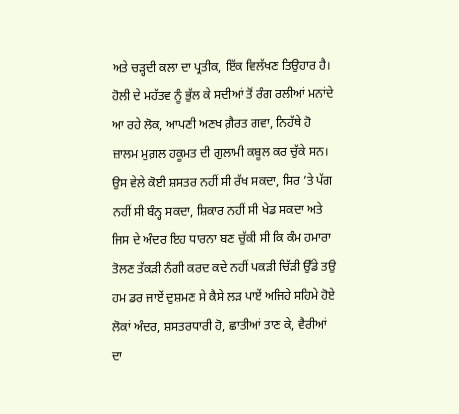ਅਤੇ ਚੜ੍ਹਦੀ ਕਲਾ ਦਾ ਪ੍ਰਤੀਕ, ਇੱਕ ਵਿਲੱਖਣ ਤਿਉਹਾਰ ਹੈ। ਹੋਲੀ ਦੇ ਮਹੱਤਵ ਨੂੰ ਭੁੱਲ ਕੇ ਸਦੀਆਂ ਤੋਂ ਰੰਗ ਰਲੀਆਂ ਮਨਾਂਦੇ ਆ ਰਹੇ ਲੋਕ, ਆਪਣੀ ਅਣਖ ਗ਼ੈਰਤ ਗਵਾ, ਨਿਹੱਥੇ ਹੋ ਜ਼ਾਲਮ ਮੁਗ਼ਲ ਹਕੂਮਤ ਦੀ ਗੁਲਾਮੀ ਕਬੂਲ ਕਰ ਚੁੱਕੇ ਸਨ। ਉਸ ਵੇਲੇ ਕੋਈ ਸ਼ਸਤਰ ਨਹੀਂ ਸੀ ਰੱਖ ਸਕਦਾ, ਸਿਰ ’ਤੇ ਪੱਗ ਨਹੀਂ ਸੀ ਬੰਨ੍ਹ ਸਕਦਾ, ਸ਼ਿਕਾਰ ਨਹੀਂ ਸੀ ਖੇਡ ਸਕਦਾ ਅਤੇ ਜਿਸ ਦੇ ਅੰਦਰ ਇਹ ਧਾਰਨਾ ਬਣ ਚੁੱਕੀ ਸੀ ਕਿ ਕੰਮ ਹਮਾਰਾ ਤੋਲਣ ਤੱਕੜੀ ਨੰਗੀ ਕਰਦ ਕਦੇ ਨਹੀਂ ਪਕੜੀ ਚਿੱੜੀ ਉੱਡੇ ਤਉ ਹਮ ਡਰ ਜਾਏਂ ਦੁਸ਼ਮਣ ਸੇ ਕੈਸੇ ਲੜ ਪਾਏਂ ਅਜਿਹੇ ਸਹਿਮੇ ਹੋਏ ਲੋਕਾਂ ਅੰਦਰ, ਸ਼ਸਤਰਧਾਰੀ ਹੋ, ਛਾਤੀਆਂ ਤਾਣ ਕੇ, ਵੈਰੀਆਂ ਦਾ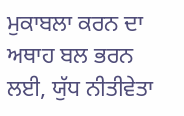ਮੁਕਾਬਲਾ ਕਰਨ ਦਾ ਅਥਾਹ ਬਲ ਭਰਨ ਲਈ, ਯੁੱਧ ਨੀਤੀਵੇਤਾ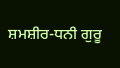ਸ਼ਮਸ਼ੀਰ-ਧਨੀ ਗੁਰੂ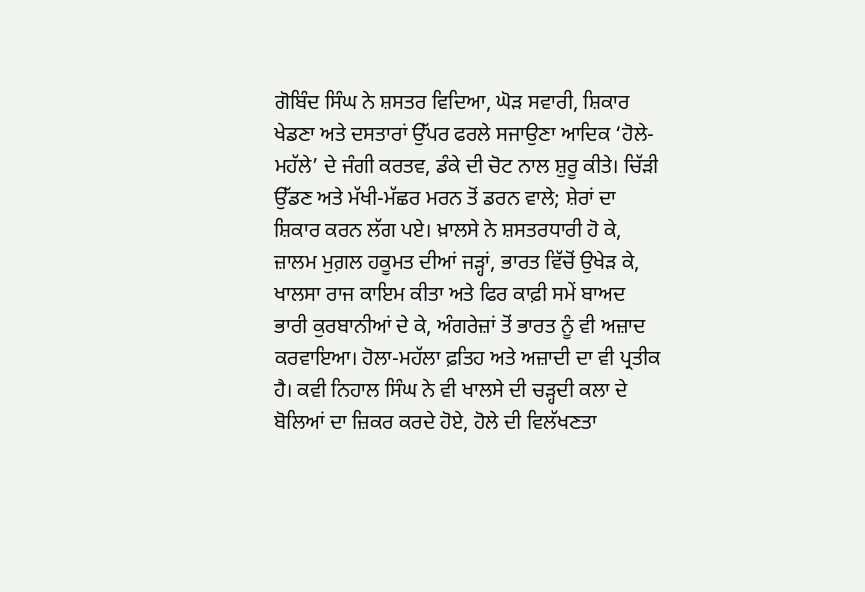ਗੋਬਿੰਦ ਸਿੰਘ ਨੇ ਸ਼ਸਤਰ ਵਿਦਿਆ, ਘੋੜ ਸਵਾਰੀ, ਸ਼ਿਕਾਰ ਖੇਡਣਾ ਅਤੇ ਦਸਤਾਰਾਂ ਉੱਪਰ ਫਰਲੇ ਸਜਾਉਣਾ ਆਦਿਕ ‘ਹੋਲੇ-ਮਹੱਲੇ’ ਦੇ ਜੰਗੀ ਕਰਤਵ, ਡੰਕੇ ਦੀ ਚੋਟ ਨਾਲ ਸ਼ੁਰੂ ਕੀਤੇ। ਚਿੱੜੀ ਉੱਡਣ ਅਤੇ ਮੱਖੀ-ਮੱਛਰ ਮਰਨ ਤੋਂ ਡਰਨ ਵਾਲੇ; ਸ਼ੇਰਾਂ ਦਾ ਸ਼ਿਕਾਰ ਕਰਨ ਲੱਗ ਪਏ। ਖ਼ਾਲਸੇ ਨੇ ਸ਼ਸਤਰਧਾਰੀ ਹੋ ਕੇ, ਜ਼ਾਲਮ ਮੁਗ਼ਲ ਹਕੂਮਤ ਦੀਆਂ ਜੜ੍ਹਾਂ, ਭਾਰਤ ਵਿੱਚੋਂ ਉਖੇੜ ਕੇ, ਖਾਲਸਾ ਰਾਜ ਕਾਇਮ ਕੀਤਾ ਅਤੇ ਫਿਰ ਕਾਫ਼ੀ ਸਮੇਂ ਬਾਅਦ ਭਾਰੀ ਕੁਰਬਾਨੀਆਂ ਦੇ ਕੇ, ਅੰਗਰੇਜ਼ਾਂ ਤੋਂ ਭਾਰਤ ਨੂੰ ਵੀ ਅਜ਼ਾਦ ਕਰਵਾਇਆ। ਹੋਲਾ-ਮਹੱਲਾ ਫ਼ਤਿਹ ਅਤੇ ਅਜ਼ਾਦੀ ਦਾ ਵੀ ਪ੍ਰਤੀਕ ਹੈ। ਕਵੀ ਨਿਹਾਲ ਸਿੰਘ ਨੇ ਵੀ ਖਾਲਸੇ ਦੀ ਚੜ੍ਹਦੀ ਕਲਾ ਦੇ ਬੋਲਿਆਂ ਦਾ ਜ਼ਿਕਰ ਕਰਦੇ ਹੋਏ, ਹੋਲੇ ਦੀ ਵਿਲੱਖਣਤਾ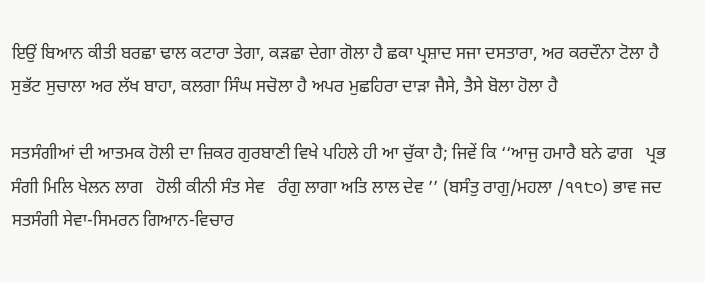ਇਉਂ ਬਿਆਨ ਕੀਤੀ ਬਰਛਾ ਢਾਲ ਕਟਾਰਾ ਤੇਗਾ, ਕੜਛਾ ਦੇਗਾ ਗੋਲਾ ਹੈ ਛਕਾ ਪ੍ਰਸ਼ਾਦ ਸਜਾ ਦਸਤਾਰਾ, ਅਰ ਕਰਦੌਨਾ ਟੋਲਾ ਹੈ ਸੁਭੱਟ ਸੁਚਾਲਾ ਅਰ ਲੱਖ ਬਾਹਾ, ਕਲਗਾ ਸਿੰਘ ਸਚੋਲਾ ਹੈ ਅਪਰ ਮੁਛਹਿਰਾ ਦਾੜਾ ਜੈਸੇ, ਤੈਸੇ ਬੋਲਾ ਹੋਲਾ ਹੈ

ਸਤਸੰਗੀਆਂ ਦੀ ਆਤਮਕ ਹੋਲੀ ਦਾ ਜ਼ਿਕਰ ਗੁਰਬਾਣੀ ਵਿਖੇ ਪਹਿਲੇ ਹੀ ਆ ਚੁੱਕਾ ਹੈ; ਜਿਵੇਂ ਕਿ ‘‘ਆਜੁ ਹਮਾਰੈ ਬਨੇ ਫਾਗ   ਪ੍ਰਭ ਸੰਗੀ ਮਿਲਿ ਖੇਲਨ ਲਾਗ   ਹੋਲੀ ਕੀਨੀ ਸੰਤ ਸੇਵ   ਰੰਗੁ ਲਾਗਾ ਅਤਿ ਲਾਲ ਦੇਵ ’’ (ਬਸੰਤੁ ਰਾਗੁ/ਮਹਲਾ /੧੧੮੦) ਭਾਵ ਜਦ ਸਤਸੰਗੀ ਸੇਵਾ-ਸਿਮਰਨ ਗਿਆਨ-ਵਿਚਾਰ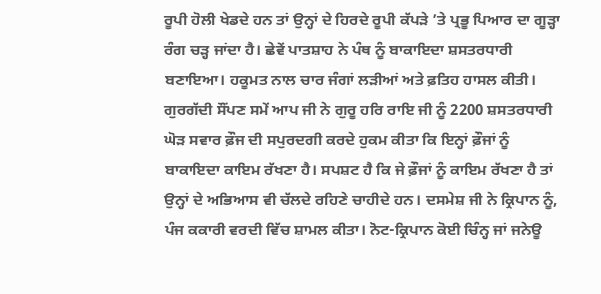ਰੂਪੀ ਹੋਲੀ ਖੇਡਦੇ ਹਨ ਤਾਂ ਉਨ੍ਹਾਂ ਦੇ ਹਿਰਦੇ ਰੂਪੀ ਕੱਪੜੇ ’ਤੇ ਪ੍ਰਭੂ ਪਿਆਰ ਦਾ ਗੂੜ੍ਹਾ ਰੰਗ ਚੜ੍ਹ ਜਾਂਦਾ ਹੈ। ਛੇਵੇਂ ਪਾਤਸ਼ਾਹ ਨੇ ਪੰਥ ਨੂੰ ਬਾਕਾਇਦਾ ਸ਼ਸਤਰਧਾਰੀ ਬਣਾਇਆ। ਹਕੂਮਤ ਨਾਲ ਚਾਰ ਜੰਗਾਂ ਲੜੀਆਂ ਅਤੇ ਫ਼ਤਿਹ ਹਾਸਲ ਕੀਤੀ। ਗੁਰਗੱਦੀ ਸੌਂਪਣ ਸਮੇਂ ਆਪ ਜੀ ਨੇ ਗੁਰੂ ਹਰਿ ਰਾਇ ਜੀ ਨੂੰ 2200 ਸ਼ਸਤਰਧਾਰੀ ਘੋੜ ਸਵਾਰ ਫ਼ੌਜ ਦੀ ਸਪੁਰਦਗੀ ਕਰਦੇ ਹੁਕਮ ਕੀਤਾ ਕਿ ਇਨ੍ਹਾਂ ਫ਼ੌਜਾਂ ਨੂੰ ਬਾਕਾਇਦਾ ਕਾਇਮ ਰੱਖਣਾ ਹੈ। ਸਪਸ਼ਟ ਹੈ ਕਿ ਜੇ ਫ਼ੌਜਾਂ ਨੂੰ ਕਾਇਮ ਰੱਖਣਾ ਹੈ ਤਾਂ ਉਨ੍ਹਾਂ ਦੇ ਅਭਿਆਸ ਵੀ ਚੱਲਦੇ ਰਹਿਣੇ ਚਾਹੀਦੇ ਹਨ। ਦਸਮੇਸ਼ ਜੀ ਨੇ ਕ੍ਰਿਪਾਨ ਨੂੰ, ਪੰਜ ਕਕਾਰੀ ਵਰਦੀ ਵਿੱਚ ਸ਼ਾਮਲ ਕੀਤਾ। ਨੋਟ-ਕ੍ਰਿਪਾਨ ਕੋਈ ਚਿੰਨ੍ਹ ਜਾਂ ਜਨੇਊ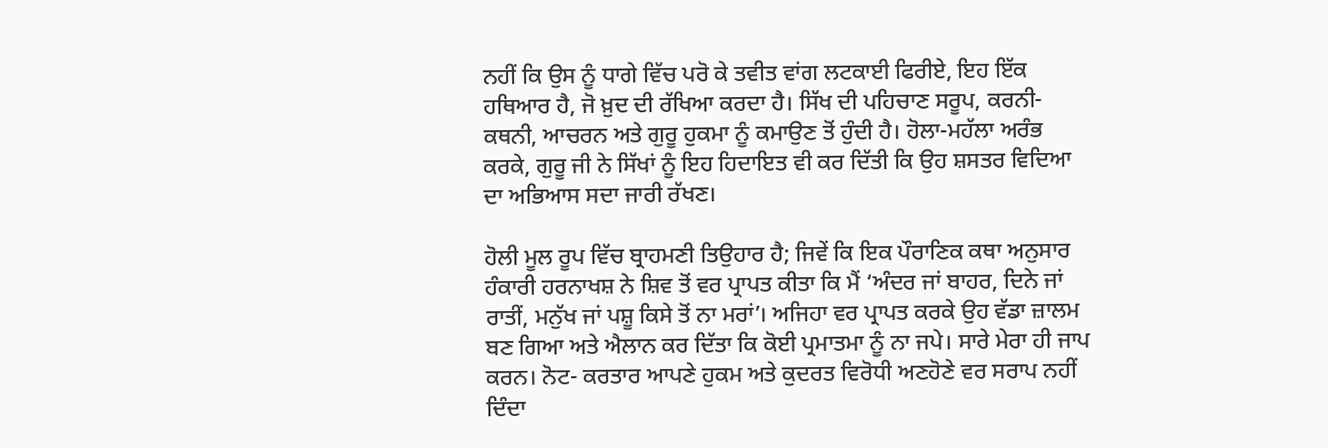ਨਹੀਂ ਕਿ ਉਸ ਨੂੰ ਧਾਗੇ ਵਿੱਚ ਪਰੋ ਕੇ ਤਵੀਤ ਵਾਂਗ ਲਟਕਾਈ ਫਿਰੀਏ, ਇਹ ਇੱਕ ਹਥਿਆਰ ਹੈ, ਜੋ ਖ਼ੁਦ ਦੀ ਰੱਖਿਆ ਕਰਦਾ ਹੈ। ਸਿੱਖ ਦੀ ਪਹਿਚਾਣ ਸਰੂਪ, ਕਰਨੀ-ਕਥਨੀ, ਆਚਰਨ ਅਤੇ ਗੁਰੂ ਹੁਕਮਾ ਨੂੰ ਕਮਾਉਣ ਤੋਂ ਹੁੰਦੀ ਹੈ। ਹੋਲਾ-ਮਹੱਲਾ ਅਰੰਭ ਕਰਕੇ, ਗੁਰੂ ਜੀ ਨੇ ਸਿੱਖਾਂ ਨੂੰ ਇਹ ਹਿਦਾਇਤ ਵੀ ਕਰ ਦਿੱਤੀ ਕਿ ਉਹ ਸ਼ਸਤਰ ਵਿਦਿਆ ਦਾ ਅਭਿਆਸ ਸਦਾ ਜਾਰੀ ਰੱਖਣ।

ਹੋਲੀ ਮੂਲ ਰੂਪ ਵਿੱਚ ਬ੍ਰਾਹਮਣੀ ਤਿਉਹਾਰ ਹੈ; ਜਿਵੇਂ ਕਿ ਇਕ ਪੌਰਾਣਿਕ ਕਥਾ ਅਨੁਸਾਰ ਹੰਕਾਰੀ ਹਰਨਾਖਸ਼ ਨੇ ਸ਼ਿਵ ਤੋਂ ਵਰ ਪ੍ਰਾਪਤ ਕੀਤਾ ਕਿ ਮੈਂ ‘ਅੰਦਰ ਜਾਂ ਬਾਹਰ, ਦਿਨੇ ਜਾਂ ਰਾਤੀਂ, ਮਨੁੱਖ ਜਾਂ ਪਸ਼ੂ ਕਿਸੇ ਤੋਂ ਨਾ ਮਰਾਂ’। ਅਜਿਹਾ ਵਰ ਪ੍ਰਾਪਤ ਕਰਕੇ ਉਹ ਵੱਡਾ ਜ਼ਾਲਮ ਬਣ ਗਿਆ ਅਤੇ ਐਲਾਨ ਕਰ ਦਿੱਤਾ ਕਿ ਕੋਈ ਪ੍ਰਮਾਤਮਾ ਨੂੰ ਨਾ ਜਪੇ। ਸਾਰੇ ਮੇਰਾ ਹੀ ਜਾਪ ਕਰਨ। ਨੋਟ- ਕਰਤਾਰ ਆਪਣੇ ਹੁਕਮ ਅਤੇ ਕੁਦਰਤ ਵਿਰੋਧੀ ਅਣਹੋਣੇ ਵਰ ਸਰਾਪ ਨਹੀਂ ਦਿੰਦਾ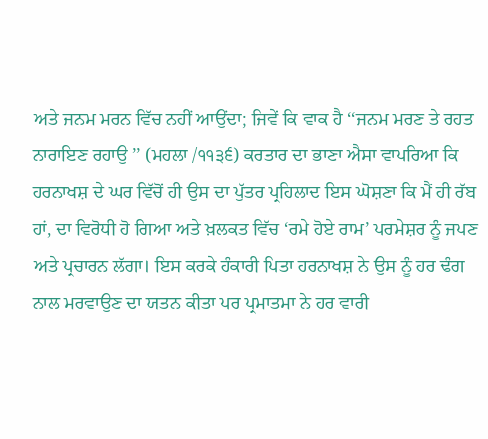ਅਤੇ ਜਨਮ ਮਰਨ ਵਿੱਚ ਨਹੀਂ ਆਉਂਦਾ; ਜਿਵੇਂ ਕਿ ਵਾਕ ਹੈ ‘‘ਜਨਮ ਮਰਣ ਤੇ ਰਹਤ ਨਾਰਾਇਣ ਰਹਾਉ ’’ (ਮਹਲਾ /੧੧੩੬) ਕਰਤਾਰ ਦਾ ਭਾਣਾ ਐਸਾ ਵਾਪਰਿਆ ਕਿ ਹਰਨਾਖਸ਼ ਦੇ ਘਰ ਵਿੱਚੋਂ ਹੀ ਉਸ ਦਾ ਪੁੱਤਰ ਪ੍ਰਹਿਲਾਦ ਇਸ ਘੋਸ਼ਣਾ ਕਿ ਮੈਂ ਹੀ ਰੱਬ ਹਾਂ, ਦਾ ਵਿਰੋਧੀ ਹੋ ਗਿਆ ਅਤੇ ਖ਼ਲਕਤ ਵਿੱਚ ‘ਰਮੇ ਹੋਏ ਰਾਮ’ ਪਰਮੇਸ਼ਰ ਨੂੰ ਜਪਣ ਅਤੇ ਪ੍ਰਚਾਰਨ ਲੱਗਾ। ਇਸ ਕਰਕੇ ਹੰਕਾਰੀ ਪਿਤਾ ਹਰਨਾਖਸ਼ ਨੇ ਉਸ ਨੂੰ ਹਰ ਢੰਗ ਨਾਲ ਮਰਵਾਉਣ ਦਾ ਯਤਨ ਕੀਤਾ ਪਰ ਪ੍ਰਮਾਤਮਾ ਨੇ ਹਰ ਵਾਰੀ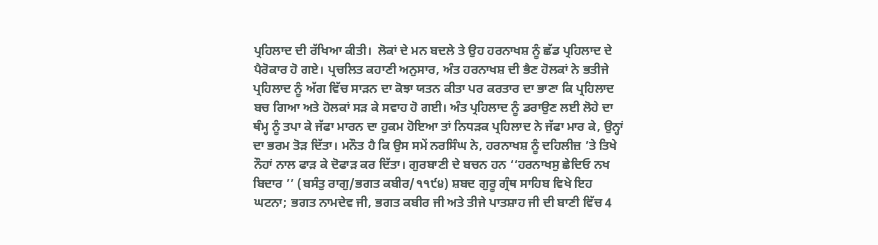ਪ੍ਰਹਿਲਾਦ ਦੀ ਰੱਖਿਆ ਕੀਤੀ।  ਲੋਕਾਂ ਦੇ ਮਨ ਬਦਲੇ ਤੇ ਉਹ ਹਰਨਾਖਸ਼ ਨੂੰ ਛੱਡ ਪ੍ਰਹਿਲਾਦ ਦੇ ਪੈਰੋਕਾਰ ਹੋ ਗਏ। ਪ੍ਰਚਲਿਤ ਕਹਾਣੀ ਅਨੁਸਾਰ, ਅੰਤ ਹਰਨਾਖਸ਼ ਦੀ ਭੈਣ ਹੋਲਕਾਂ ਨੇ ਭਤੀਜੇ ਪ੍ਰਹਿਲਾਦ ਨੂੰ ਅੱਗ ਵਿੱਚ ਸਾੜਨ ਦਾ ਕੋਝਾ ਯਤਨ ਕੀਤਾ ਪਰ ਕਰਤਾਰ ਦਾ ਭਾਣਾ ਕਿ ਪ੍ਰਹਿਲਾਦ ਬਚ ਗਿਆ ਅਤੇ ਹੋਲਕਾਂ ਸੜ ਕੇ ਸਵਾਹ ਹੋ ਗਈ। ਅੰਤ ਪ੍ਰਹਿਲਾਦ ਨੂੰ ਡਰਾਉਣ ਲਈ ਲੋਹੇ ਦਾ ਥੰਮ੍ਹ ਨੂੰ ਤਪਾ ਕੇ ਜੱਫਾ ਮਾਰਨ ਦਾ ਹੁਕਮ ਹੋਇਆ ਤਾਂ ਨਿਧੜਕ ਪ੍ਰਹਿਲਾਦ ਨੇ ਜੱਫਾ ਮਾਰ ਕੇ, ਉਨ੍ਹਾਂ ਦਾ ਭਰਮ ਤੋੜ ਦਿੱਤਾ। ਮਨੌਤ ਹੈ ਕਿ ਉਸ ਸਮੇਂ ਨਰਸਿੰਘ ਨੇ, ਹਰਨਾਖਸ਼ ਨੂੰ ਦਹਿਲੀਜ਼ ’ਤੇ ਤਿਖੇ ਨੌਹਾਂ ਨਾਲ ਫਾੜ ਕੇ ਦੋਫਾੜ ਕਰ ਦਿੱਤਾ। ਗੁਰਬਾਣੀ ਦੇ ਬਚਨ ਹਨ ‘‘ਹਰਨਾਖਸੁ ਛੇਦਿਓ ਨਖ ਬਿਦਾਰ ’’ (ਬਸੰਤੁ ਰਾਗੁ/ਭਗਤ ਕਬੀਰ/੧੧੯੪) ਸ਼ਬਦ ਗੁਰੂ ਗ੍ਰੰਥ ਸਾਹਿਬ ਵਿਖੇ ਇਹ ਘਟਨਾ; ਭਗਤ ਨਾਮਦੇਵ ਜੀ, ਭਗਤ ਕਬੀਰ ਜੀ ਅਤੇ ਤੀਜੇ ਪਾਤਸ਼ਾਹ ਜੀ ਦੀ ਬਾਣੀ ਵਿੱਚ 4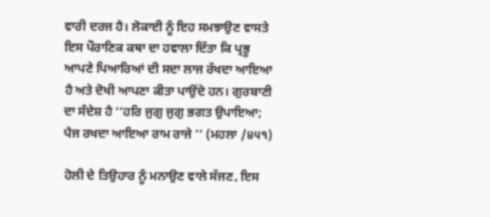ਵਾਰੀ ਦਰਜ ਹੈ। ਲੋਕਾਈ ਨੂੰ ਇਹ ਸਮਝਾਉਣ ਵਾਸਤੇ ਇਸ ਪੌਰਾਣਿਕ ਕਥਾ ਦਾ ਹਵਾਲਾ ਦਿੱਤਾ ਕਿ ਪ੍ਰਭੂ ਆਪਣੇ ਪਿਆਰਿਆਂ ਦੀ ਸਦਾ ਲਾਜ ਰੱਖਦਾ ਆਇਆ ਹੈ ਅਤੇ ਦੋਖੀ ਆਪਣਾ ਕੀਤਾ ਪਾਉਂਦੇ ਹਨ। ਗੁਰਬਾਣੀ ਦਾ ਸੰਦੇਸ਼ ਹੈ ‘‘ਹਰਿ ਜੁਗੁ ਜੁਗੁ ਭਗਤ ਉਪਾਇਆ; ਪੈਜ ਰਖਦਾ ਆਇਆ ਰਾਮ ਰਾਜੇ ’’ (ਮਹਲਾ /੪੫੧)

ਹੋਲੀ ਦੇ ਤਿਉਹਾਰ ਨੂੰ ਮਨਾਉਣ ਵਾਲੇ ਸੱਜਣ, ਇਸ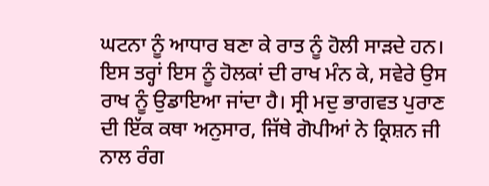ਘਟਨਾ ਨੂੰ ਆਧਾਰ ਬਣਾ ਕੇ ਰਾਤ ਨੂੰ ਹੋਲੀ ਸਾੜਦੇ ਹਨ। ਇਸ ਤਰ੍ਹਾਂ ਇਸ ਨੂੰ ਹੋਲਕਾਂ ਦੀ ਰਾਖ ਮੰਨ ਕੇ, ਸਵੇਰੇ ਉਸ ਰਾਖ ਨੂੰ ਉਡਾਇਆ ਜਾਂਦਾ ਹੈ। ਸ੍ਰੀ ਮਦੁ ਭਾਗਵਤ ਪੁਰਾਣ ਦੀ ਇੱਕ ਕਥਾ ਅਨੁਸਾਰ, ਜਿੱਥੇ ਗੋਪੀਆਂ ਨੇ ਕ੍ਰਿਸ਼ਨ ਜੀ ਨਾਲ ਰੰਗ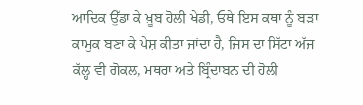ਆਦਿਕ ਉੱਡਾ ਕੇ ਖ਼ੂਬ ਹੋਲੀ ਖੇਡੀ, ਓਥੇ ਇਸ ਕਥਾ ਨੂੰ ਬੜਾ ਕਾਮੁਕ ਬਣਾ ਕੇ ਪੇਸ਼ ਕੀਤਾ ਜਾਂਦਾ ਹੈ, ਜਿਸ ਦਾ ਸਿੱਟਾ ਅੱਜ ਕੱਲ੍ਹ ਵੀ ਗੋਕਲ, ਮਥਰਾ ਅਤੇ ਬ੍ਰਿੰਦਾਬਨ ਦੀ ਹੋਲੀ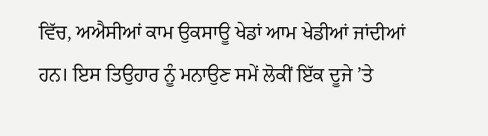ਵਿੱਚ, ਅਐਸੀਆਂ ਕਾਮ ਉਕਸਾਊ ਖੇਡਾਂ ਆਮ ਖੇਡੀਆਂ ਜਾਂਦੀਆਂ ਹਨ। ਇਸ ਤਿਉਹਾਰ ਨੂੰ ਮਨਾਉਣ ਸਮੇਂ ਲੋਕੀਂ ਇੱਕ ਦੂਜੇ ’ਤੇ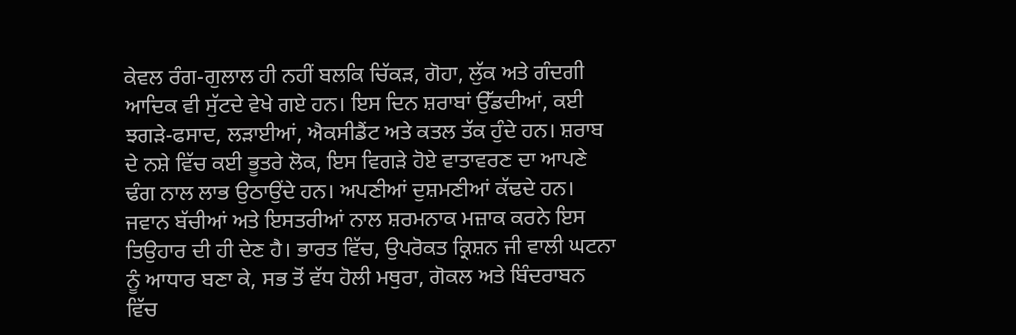ਕੇਵਲ ਰੰਗ-ਗੁਲਾਲ ਹੀ ਨਹੀਂ ਬਲਕਿ ਚਿੱਕੜ, ਗੋਹਾ, ਲੁੱਕ ਅਤੇ ਗੰਦਗੀ ਆਦਿਕ ਵੀ ਸੁੱਟਦੇ ਵੇਖੇ ਗਏ ਹਨ। ਇਸ ਦਿਨ ਸ਼ਰਾਬਾਂ ਉੱਡਦੀਆਂ, ਕਈ ਝਗੜੇ-ਫਸਾਦ, ਲੜਾਈਆਂ, ਐਕਸੀਡੈਂਟ ਅਤੇ ਕਤਲ ਤੱਕ ਹੁੰਦੇ ਹਨ। ਸ਼ਰਾਬ ਦੇ ਨਸ਼ੇ ਵਿੱਚ ਕਈ ਭੂਤਰੇ ਲੋਕ, ਇਸ ਵਿਗੜੇ ਹੋਏ ਵਾਤਾਵਰਣ ਦਾ ਆਪਣੇ ਢੰਗ ਨਾਲ ਲਾਭ ਉਠਾਉਂਦੇ ਹਨ। ਅਪਣੀਆਂ ਦੁਸ਼ਮਣੀਆਂ ਕੱਢਦੇ ਹਨ। ਜਵਾਨ ਬੱਚੀਆਂ ਅਤੇ ਇਸਤਰੀਆਂ ਨਾਲ ਸ਼ਰਮਨਾਕ ਮਜ਼ਾਕ ਕਰਨੇ ਇਸ ਤਿਉਹਾਰ ਦੀ ਹੀ ਦੇਣ ਹੈ। ਭਾਰਤ ਵਿੱਚ, ਉਪਰੋਕਤ ਕ੍ਰਿਸ਼ਨ ਜੀ ਵਾਲੀ ਘਟਨਾ ਨੂੰ ਆਧਾਰ ਬਣਾ ਕੇ, ਸਭ ਤੋਂ ਵੱਧ ਹੋਲੀ ਮਥੁਰਾ, ਗੋਕਲ ਅਤੇ ਬਿੰਦਰਾਬਨ ਵਿੱਚ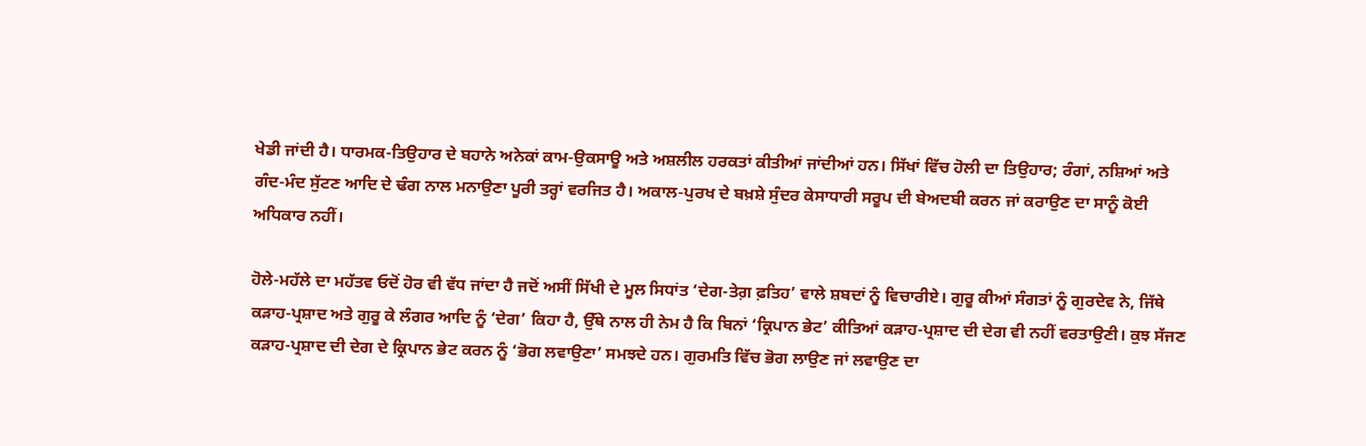ਖੇਡੀ ਜਾਂਦੀ ਹੈ। ਧਾਰਮਕ-ਤਿਉਹਾਰ ਦੇ ਬਹਾਨੇ ਅਨੇਕਾਂ ਕਾਮ-ਉਕਸਾਊ ਅਤੇ ਅਸ਼ਲੀਲ ਹਰਕਤਾਂ ਕੀਤੀਆਂ ਜਾਂਦੀਆਂ ਹਨ। ਸਿੱਖਾਂ ਵਿੱਚ ਹੋਲੀ ਦਾ ਤਿਉਹਾਰ; ਰੰਗਾਂ, ਨਸ਼ਿਆਂ ਅਤੇ ਗੰਦ-ਮੰਦ ਸੁੱਟਣ ਆਦਿ ਦੇ ਢੰਗ ਨਾਲ ਮਨਾਉਣਾ ਪੂਰੀ ਤਰ੍ਹਾਂ ਵਰਜਿਤ ਹੈ। ਅਕਾਲ-ਪੁਰਖ ਦੇ ਬਖ਼ਸ਼ੇ ਸੁੰਦਰ ਕੇਸਾਧਾਰੀ ਸਰੂਪ ਦੀ ਬੇਅਦਬੀ ਕਰਨ ਜਾਂ ਕਰਾਉਣ ਦਾ ਸਾਨੂੰ ਕੋਈ ਅਧਿਕਾਰ ਨਹੀਂ।

ਹੋਲੇ-ਮਹੱਲੇ ਦਾ ਮਹੱਤਵ ਓਦੋਂ ਹੋਰ ਵੀ ਵੱਧ ਜਾਂਦਾ ਹੈ ਜਦੋਂ ਅਸੀਂ ਸਿੱਖੀ ਦੇ ਮੂਲ ਸਿਧਾਂਤ ‘ਦੇਗ-ਤੇਗ਼ ਫ਼ਤਿਹ’ ਵਾਲੇ ਸ਼ਬਦਾਂ ਨੂੰ ਵਿਚਾਰੀਏ। ਗੁਰੂ ਕੀਆਂ ਸੰਗਤਾਂ ਨੂੰ ਗੁਰਦੇਵ ਨੇ, ਜਿੱਥੇ ਕੜਾਹ-ਪ੍ਰਸ਼ਾਦ ਅਤੇ ਗੁਰੂ ਕੇ ਲੰਗਰ ਆਦਿ ਨੂੰ ‘ਦੇਗ’ ਕਿਹਾ ਹੈ, ਉੱਥੇ ਨਾਲ ਹੀ ਨੇਮ ਹੈ ਕਿ ਬਿਨਾਂ ‘ਕ੍ਰਿਪਾਨ ਭੇਟ’ ਕੀਤਿਆਂ ਕੜਾਹ-ਪ੍ਰਸ਼ਾਦ ਦੀ ਦੇਗ ਵੀ ਨਹੀਂ ਵਰਤਾਉਣੀ। ਕੁਝ ਸੱਜਣ ਕੜਾਹ-ਪ੍ਰਸ਼ਾਦ ਦੀ ਦੇਗ ਦੇ ਕ੍ਰਿਪਾਨ ਭੇਟ ਕਰਨ ਨੂੰ ‘ਭੋਗ ਲਵਾਉਣਾ’ ਸਮਝਦੇ ਹਨ। ਗੁਰਮਤਿ ਵਿੱਚ ਭੋਗ ਲਾਉਣ ਜਾਂ ਲਵਾਉਣ ਦਾ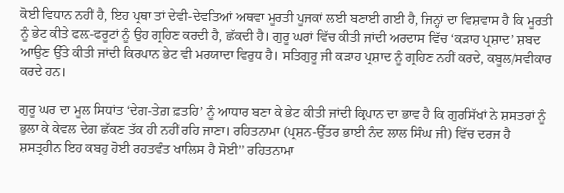ਕੋਈ ਵਿਧਾਨ ਨਹੀਂ ਹੈ, ਇਹ ਪ੍ਰਥਾ ਤਾਂ ਦੇਵੀ-ਦੇਵਤਿਆਂ ਅਥਵਾ ਮੂਰਤੀ ਪੂਜਕਾਂ ਲਈ ਬਣਾਈ ਗਈ ਹੈ, ਜਿਨ੍ਹਾਂ ਦਾ ਵਿਸ਼ਵਾਸ ਹੈ ਕਿ ਮੂਰਤੀ ਨੂੰ ਭੇਟ ਕੀਤੇ ਫਲ਼-ਫਰੂਟਾਂ ਨੂੰ ਉਹ ਗ੍ਰਹਿਣ ਕਰਦੀ ਹੈ, ਛੱਕਦੀ ਹੈ। ਗੁਰੂ ਘਰਾਂ ਵਿੱਚ ਕੀਤੀ ਜਾਂਦੀ ਅਰਦਾਸ ਵਿੱਚ ‘ਕੜਾਹ ਪ੍ਰਸ਼ਾਦ’ ਸ਼ਬਦ ਆਉਣ ਉੱਤੇ ਕੀਤੀ ਜਾਂਦੀ ਕਿਰਪਾਨ ਭੇਟ ਵੀ ਮਰਯਾਦਾ ਵਿਰੁਧ ਹੈ। ਸਤਿਗੁਰੂ ਜੀ ਕੜਾਹ ਪ੍ਰਸ਼ਾਦ ਨੂੰ ਗ੍ਰਹਿਣ ਨਹੀਂ ਕਰਦੇ, ਕਬੂਲ/ਸਵੀਕਾਰ ਕਰਦੇ ਹਨ।

ਗੁਰੂ ਘਰ ਦਾ ਮੂਲ ਸਿਧਾਂਤ ‘ਦੇਗ-ਤੇਗ਼ ਫ਼ਤਹਿ’ ਨੂੰ ਆਧਾਰ ਬਣਾ ਕੇ ਭੇਟ ਕੀਤੀ ਜਾਂਦੀ ਕ੍ਰਿਪਾਨ ਦਾ ਭਾਵ ਹੈ ਕਿ ਗੁਰਸਿੱਖਾਂ ਨੇ ਸ਼ਸਤਰਾਂ ਨੂੰ ਭੁਲਾ ਕੇ ਕੇਵਲ ਦੇਗ ਛੱਕਣ ਤੱਕ ਹੀ ਨਹੀਂ ਰਹਿ ਜਾਣਾ। ਰਹਿਤਨਾਮਾ (ਪ੍ਰਸ਼ਨ-ਉੱਤਰ ਭਾਈ ਨੰਦ ਲਾਲ ਸਿੰਘ ਜੀ) ਵਿੱਚ ਦਰਜ ਹੈ ਸ਼ਸਤ੍ਰਹੀਨ ਇਹ ਕਬਹੁ ਹੋਈ ਰਹਤਵੰਤ ਖਾਲਿਸ ਹੈ ਸੋਈ’’ ਰਹਿਤਨਾਮਾ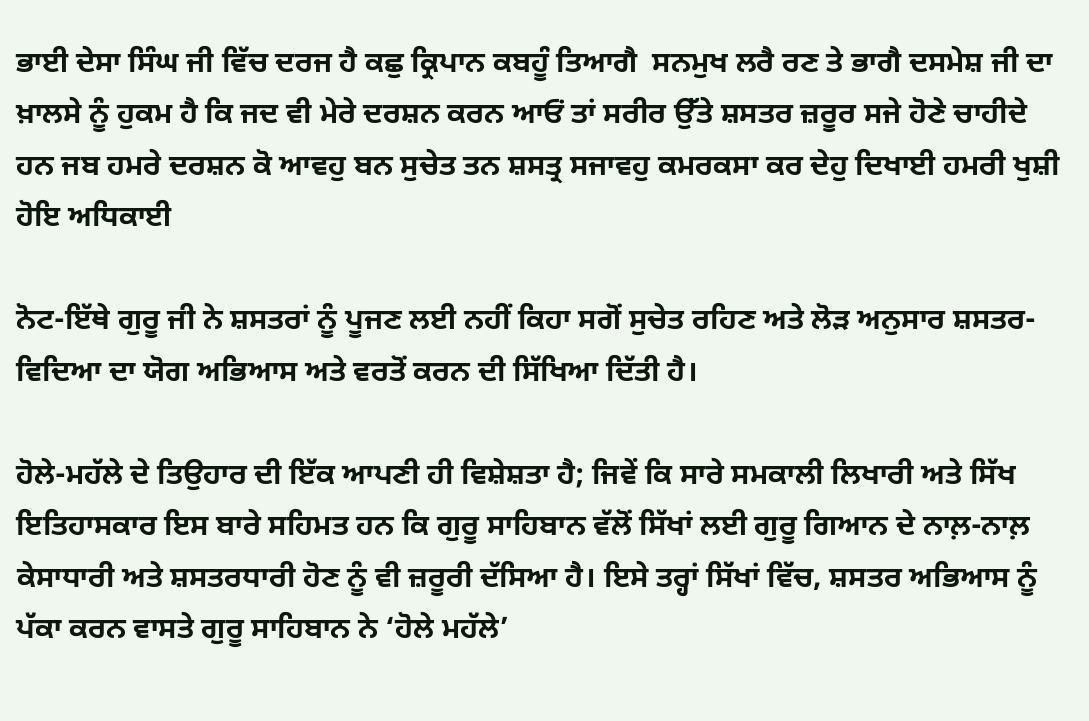ਭਾਈ ਦੇਸਾ ਸਿੰਘ ਜੀ ਵਿੱਚ ਦਰਜ ਹੈ ਕਛੁ ਕ੍ਰਿਪਾਨ ਕਬਹੂੰ ਤਿਆਗੈ  ਸਨਮੁਖ ਲਰੈ ਰਣ ਤੇ ਭਾਗੈ ਦਸਮੇਸ਼ ਜੀ ਦਾ ਖ਼ਾਲਸੇ ਨੂੰ ਹੁਕਮ ਹੈ ਕਿ ਜਦ ਵੀ ਮੇਰੇ ਦਰਸ਼ਨ ਕਰਨ ਆਓਂ ਤਾਂ ਸਰੀਰ ਉੱਤੇ ਸ਼ਸਤਰ ਜ਼ਰੂਰ ਸਜੇ ਹੋਣੇ ਚਾਹੀਦੇ ਹਨ ਜਬ ਹਮਰੇ ਦਰਸ਼ਨ ਕੋ ਆਵਹੁ ਬਨ ਸੁਚੇਤ ਤਨ ਸ਼ਸਤ੍ਰ ਸਜਾਵਹੁ ਕਮਰਕਸਾ ਕਰ ਦੇਹੁ ਦਿਖਾਈ ਹਮਰੀ ਖੁਸ਼ੀ ਹੋਇ ਅਧਿਕਾਈ

ਨੋਟ-ਇੱਥੇ ਗੁਰੂ ਜੀ ਨੇ ਸ਼ਸਤਰਾਂ ਨੂੰ ਪੂਜਣ ਲਈ ਨਹੀਂ ਕਿਹਾ ਸਗੋਂ ਸੁਚੇਤ ਰਹਿਣ ਅਤੇ ਲੋੜ ਅਨੁਸਾਰ ਸ਼ਸਤਰ-ਵਿਦਿਆ ਦਾ ਯੋਗ ਅਭਿਆਸ ਅਤੇ ਵਰਤੋਂ ਕਰਨ ਦੀ ਸਿੱਖਿਆ ਦਿੱਤੀ ਹੈ।

ਹੋਲੇ-ਮਹੱਲੇ ਦੇ ਤਿਉਹਾਰ ਦੀ ਇੱਕ ਆਪਣੀ ਹੀ ਵਿਸ਼ੇਸ਼ਤਾ ਹੈ; ਜਿਵੇਂ ਕਿ ਸਾਰੇ ਸਮਕਾਲੀ ਲਿਖਾਰੀ ਅਤੇ ਸਿੱਖ ਇਤਿਹਾਸਕਾਰ ਇਸ ਬਾਰੇ ਸਹਿਮਤ ਹਨ ਕਿ ਗੁਰੂ ਸਾਹਿਬਾਨ ਵੱਲੋਂ ਸਿੱਖਾਂ ਲਈ ਗੁਰੂ ਗਿਆਨ ਦੇ ਨਾਲ਼-ਨਾਲ਼ ਕੇਸਾਧਾਰੀ ਅਤੇ ਸ਼ਸਤਰਧਾਰੀ ਹੋਣ ਨੂੰ ਵੀ ਜ਼ਰੂਰੀ ਦੱਸਿਆ ਹੈ। ਇਸੇ ਤਰ੍ਹਾਂ ਸਿੱਖਾਂ ਵਿੱਚ, ਸ਼ਸਤਰ ਅਭਿਆਸ ਨੂੰ ਪੱਕਾ ਕਰਨ ਵਾਸਤੇ ਗੁਰੂ ਸਾਹਿਬਾਨ ਨੇ ‘ਹੋਲੇ ਮਹੱਲੇ’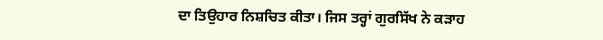ਦਾ ਤਿਉਹਾਰ ਨਿਸ਼ਚਿਤ ਕੀਤਾ। ਜਿਸ ਤਰ੍ਹਾਂ ਗੁਰਸਿੱਖ ਨੇ ਕੜਾਹ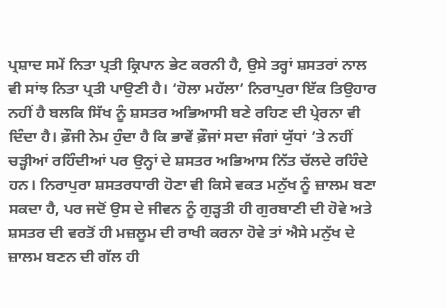ਪ੍ਰਸ਼ਾਦ ਸਮੇਂ ਨਿਤਾ ਪ੍ਰਤੀ ਕ੍ਰਿਪਾਨ ਭੇਟ ਕਰਨੀ ਹੈ, ਉਸੇ ਤਰ੍ਹਾਂ ਸ਼ਸਤਰਾਂ ਨਾਲ ਵੀ ਸਾਂਝ ਨਿਤਾ ਪ੍ਰਤੀ ਪਾਉਣੀ ਹੈ। ‘ਹੋਲਾ ਮਹੱਲਾ’ ਨਿਰਾਪੁਰਾ ਇੱਕ ਤਿਉਹਾਰ ਨਹੀਂ ਹੈ ਬਲਕਿ ਸਿੱਖ ਨੂੰ ਸ਼ਸਤਰ ਅਭਿਆਸੀ ਬਣੇ ਰਹਿਣ ਦੀ ਪ੍ਰੇਰਨਾ ਵੀ ਦਿੰਦਾ ਹੈ। ਫ਼ੌਜੀ ਨੇਮ ਹੁੰਦਾ ਹੈ ਕਿ ਭਾਵੇਂ ਫ਼ੌਜਾਂ ਸਦਾ ਜੰਗਾਂ ਯੁੱਧਾਂ ’ਤੇ ਨਹੀਂ ਚੜ੍ਹੀਆਂ ਰਹਿੰਦੀਆਂ ਪਰ ਉਨ੍ਹਾਂ ਦੇ ਸ਼ਸਤਰ ਅਭਿਆਸ ਨਿੱਤ ਚੱਲਦੇ ਰਹਿੰਦੇ ਹਨ। ਨਿਰਾਪੁਰਾ ਸ਼ਸਤਰਧਾਰੀ ਹੋਣਾ ਵੀ ਕਿਸੇ ਵਕਤ ਮਨੁੱਖ ਨੂੰ ਜ਼ਾਲਮ ਬਣਾ ਸਕਦਾ ਹੈ, ਪਰ ਜਦੋਂ ਉਸ ਦੇ ਜੀਵਨ ਨੂੰ ਗੁੜ੍ਹਤੀ ਹੀ ਗੁਰਬਾਣੀ ਦੀ ਹੋਵੇ ਅਤੇ ਸ਼ਸਤਰ ਦੀ ਵਰਤੋਂ ਹੀ ਮਜ਼ਲੂਮ ਦੀ ਰਾਖੀ ਕਰਨਾ ਹੋਵੇ ਤਾਂ ਐਸੇ ਮਨੁੱਖ ਦੇ ਜ਼ਾਲਮ ਬਣਨ ਦੀ ਗੱਲ ਹੀ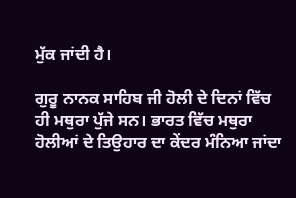ਮੁੱਕ ਜਾਂਦੀ ਹੈ।

ਗੁਰੂ ਨਾਨਕ ਸਾਹਿਬ ਜੀ ਹੋਲੀ ਦੇ ਦਿਨਾਂ ਵਿੱਚ ਹੀ ਮਥੁਰਾ ਪੁੱਜੇ ਸਨ। ਭਾਰਤ ਵਿੱਚ ਮਥੁਰਾ ਹੋਲੀਆਂ ਦੇ ਤਿਉਹਾਰ ਦਾ ਕੇਂਦਰ ਮੰਨਿਆ ਜਾਂਦਾ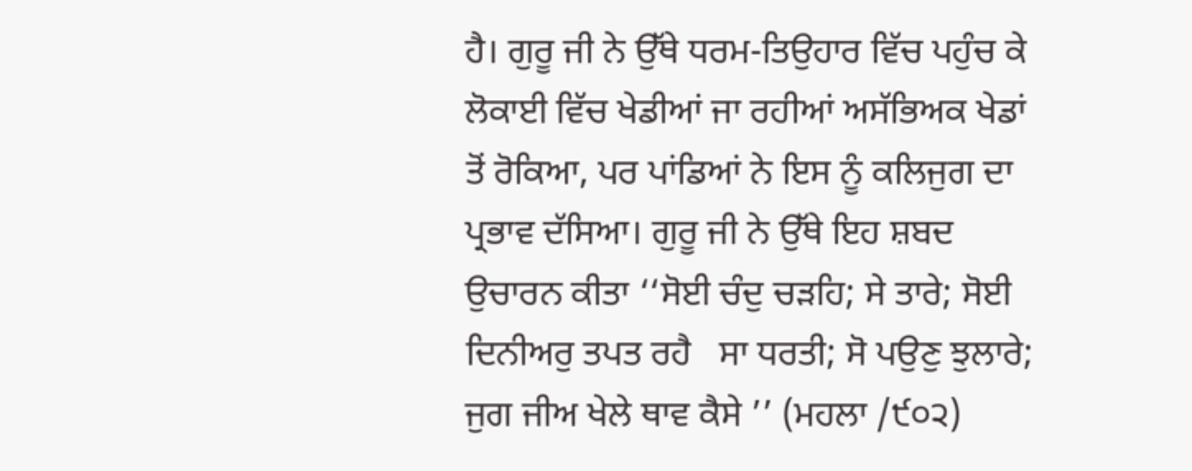ਹੈ। ਗੁਰੂ ਜੀ ਨੇ ਉੱਥੇ ਧਰਮ-ਤਿਉਹਾਰ ਵਿੱਚ ਪਹੁੰਚ ਕੇ ਲੋਕਾਈ ਵਿੱਚ ਖੇਡੀਆਂ ਜਾ ਰਹੀਆਂ ਅਸੱਭਿਅਕ ਖੇਡਾਂ ਤੋਂ ਰੋਕਿਆ, ਪਰ ਪਾਂਡਿਆਂ ਨੇ ਇਸ ਨੂੰ ਕਲਿਜੁਗ ਦਾ ਪ੍ਰਭਾਵ ਦੱਸਿਆ। ਗੁਰੂ ਜੀ ਨੇ ਉੱਥੇ ਇਹ ਸ਼ਬਦ ਉਚਾਰਨ ਕੀਤਾ ‘‘ਸੋਈ ਚੰਦੁ ਚੜਹਿ; ਸੇ ਤਾਰੇ; ਸੋਈ ਦਿਨੀਅਰੁ ਤਪਤ ਰਹੈ   ਸਾ ਧਰਤੀ; ਸੋ ਪਉਣੁ ਝੁਲਾਰੇ; ਜੁਗ ਜੀਅ ਖੇਲੇ ਥਾਵ ਕੈਸੇ ’’ (ਮਹਲਾ /੯੦੨)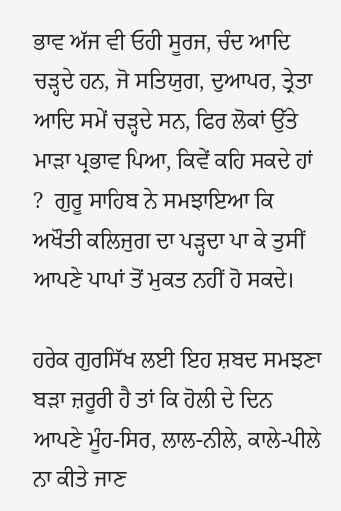ਭਾਵ ਅੱਜ ਵੀ ਓਹੀ ਸੂਰਜ, ਚੰਦ ਆਦਿ ਚੜ੍ਹਦੇ ਹਨ, ਜੋ ਸਤਿਯੁਗ, ਦੁਆਪਰ, ਤ੍ਰੇਤਾ ਆਦਿ ਸਮੇਂ ਚੜ੍ਹਦੇ ਸਨ, ਫਿਰ ਲੋਕਾਂ ਉੱਤੇ ਮਾੜਾ ਪ੍ਰਭਾਵ ਪਿਆ, ਕਿਵੇਂ ਕਹਿ ਸਕਦੇ ਹਾਂ ?  ਗੁਰੂ ਸਾਹਿਬ ਨੇ ਸਮਝਾਇਆ ਕਿ ਅਖੌਤੀ ਕਲਿਜੁਗ ਦਾ ਪੜ੍ਹਦਾ ਪਾ ਕੇ ਤੁਸੀਂ ਆਪਣੇ ਪਾਪਾਂ ਤੋਂ ਮੁਕਤ ਨਹੀਂ ਹੋ ਸਕਦੇ।

ਹਰੇਕ ਗੁਰਸਿੱਖ ਲਈ ਇਹ ਸ਼ਬਦ ਸਮਝਣਾ ਬੜਾ ਜ਼ਰੂਰੀ ਹੈ ਤਾਂ ਕਿ ਹੋਲੀ ਦੇ ਦਿਨ ਆਪਣੇ ਮੂੰਹ-ਸਿਰ, ਲਾਲ-ਨੀਲੇ, ਕਾਲੇ-ਪੀਲੇ ਨਾ ਕੀਤੇ ਜਾਣ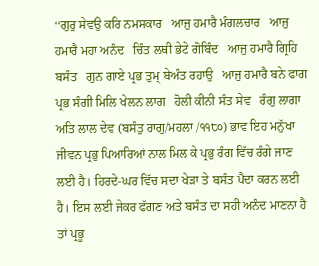‘‘ਗੁਰੁ ਸੇਵਉ ਕਰਿ ਨਮਸਕਾਰ   ਆਜੁ ਹਮਾਰੈ ਮੰਗਲਚਾਰ   ਆਜੁ ਹਮਾਰੈ ਮਹਾ ਅਨੰਦ   ਚਿੰਤ ਲਥੀ ਭੇਟੇ ਗੋਬਿੰਦ   ਆਜੁ ਹਮਾਰੈ ਗ੍ਰਿਹਿ ਬਸੰਤ   ਗੁਨ ਗਾਏ ਪ੍ਰਭ ਤੁਮ੍ ਬੇਅੰਤ ਰਹਾਉ   ਆਜੁ ਹਮਾਰੈ ਬਨੇ ਫਾਗ   ਪ੍ਰਭ ਸੰਗੀ ਮਿਲਿ ਖੇਲਨ ਲਾਗ   ਹੋਲੀ ਕੀਨੀ ਸੰਤ ਸੇਵ   ਰੰਗੁ ਲਾਗਾ ਅਤਿ ਲਾਲ ਦੇਵ (ਬਸੰਤੁ ਰਾਗੁ/ਮਹਲਾ /੧੧੮੦) ਭਾਵ ਇਹ ਮਨੁੱਖਾ ਜੀਵਨ ਪ੍ਰਭੁ ਪਿਆਰਿਆਂ ਨਾਲ ਮਿਲ ਕੇ ਪ੍ਰਭੁ ਰੰਗ ਵਿੱਚ ਰੰਗੇ ਜਾਣ ਲਈ ਹੈ। ਹਿਰਦੇ-ਘਰ ਵਿੱਚ ਸਦਾ ਖੇੜਾ ਤੇ ਬਸੰਤ ਪੈਦਾ ਕਰਨ ਲਈ ਹੈ। ਇਸ ਲਈ ਜੇਕਰ ਫੱਗਣ ਅਤੇ ਬਸੰਤ ਦਾ ਸਹੀ ਅਨੰਦ ਮਾਣਨਾ ਹੈ ਤਾਂ ਪ੍ਰਭੂ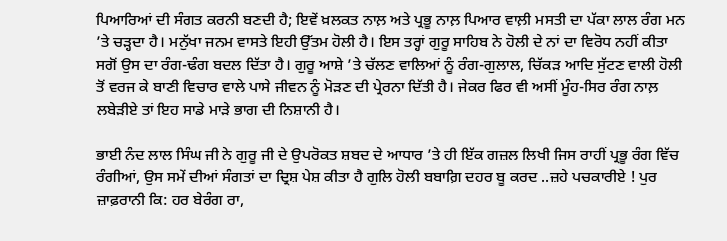ਪਿਆਰਿਆਂ ਦੀ ਸੰਗਤ ਕਰਨੀ ਬਣਦੀ ਹੈ; ਇਵੇਂ ਖ਼ਲਕਤ ਨਾਲ਼ ਅਤੇ ਪ੍ਰਭੂ ਨਾਲ਼ ਪਿਆਰ ਵਾਲ਼ੀ ਮਸਤੀ ਦਾ ਪੱਕਾ ਲਾਲ ਰੰਗ ਮਨ ’ਤੇ ਚੜ੍ਹਦਾ ਹੈ। ਮਨੁੱਖਾ ਜਨਮ ਵਾਸਤੇ ਇਹੀ ਉੱਤਮ ਹੋਲੀ ਹੈ। ਇਸ ਤਰ੍ਹਾਂ ਗੁਰੂ ਸਾਹਿਬ ਨੇ ਹੋਲੀ ਦੇ ਨਾਂ ਦਾ ਵਿਰੋਧ ਨਹੀਂ ਕੀਤਾ ਸਗੋਂ ਉਸ ਦਾ ਰੰਗ-ਢੰਗ ਬਦਲ ਦਿੱਤਾ ਹੈ। ਗੁਰੂ ਆਸ਼ੇ ’ਤੇ ਚੱਲਣ ਵਾਲਿਆਂ ਨੂੰ ਰੰਗ-ਗੁਲਾਲ, ਚਿੱਕੜ ਆਦਿ ਸੁੱਟਣ ਵਾਲੀ ਹੋਲੀ ਤੋਂ ਵਰਜ ਕੇ ਬਾਣੀ ਵਿਚਾਰ ਵਾਲੇ ਪਾਸੇ ਜੀਵਨ ਨੂੰ ਮੋੜਣ ਦੀ ਪ੍ਰੇਰਨਾ ਦਿੱਤੀ ਹੈ। ਜੇਕਰ ਫਿਰ ਵੀ ਅਸੀਂ ਮੂੰਹ-ਸਿਰ ਰੰਗ ਨਾਲ਼ ਲਬੇੜੀਏ ਤਾਂ ਇਹ ਸਾਡੇ ਮਾੜੇ ਭਾਗ ਦੀ ਨਿਸ਼ਾਨੀ ਹੈ।

ਭਾਈ ਨੰਦ ਲਾਲ ਸਿੰਘ ਜੀ ਨੇ ਗੁਰੂ ਜੀ ਦੇ ਉਪਰੋਕਤ ਸ਼ਬਦ ਦੇ ਆਧਾਰ ’ਤੇ ਹੀ ਇੱਕ ਗਜ਼ਲ ਲਿਖੀ ਜਿਸ ਰਾਹੀਂ ਪ੍ਰਭੂ ਰੰਗ ਵਿੱਚ ਰੰਗੀਆਂ, ਉਸ ਸਮੇਂ ਦੀਆਂ ਸੰਗਤਾਂ ਦਾ ਦ੍ਰਿਸ਼ ਪੇਸ਼ ਕੀਤਾ ਹੈ ਗੁਲਿ ਹੋਲੀ ਬਬਾਗ਼ਿ ਦਹਰ ਬੂ ਕਰਦ ..ਜ਼ਹੇ ਪਚਕਾਰੀਏ ! ਪੁਰ ਜ਼ਾਫ਼ਰਾਨੀ ਕਿ: ਹਰ ਬੇਰੰਗ ਰਾ,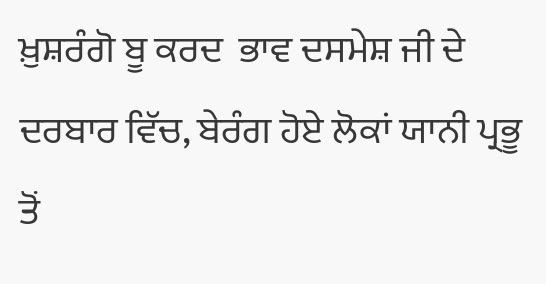ਖ਼ੁਸ਼ਰੰਗੋ ਬੂ ਕਰਦ  ਭਾਵ ਦਸਮੇਸ਼ ਜੀ ਦੇ ਦਰਬਾਰ ਵਿੱਚ, ਬੇਰੰਗ ਹੋਏ ਲੋਕਾਂ ਯਾਨੀ ਪ੍ਰਭੂ ਤੋਂ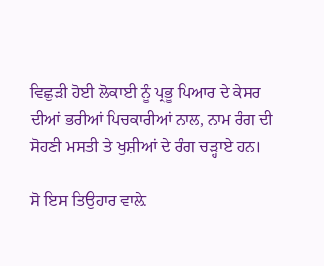ਵਿਛੁੜੀ ਹੋਈ ਲੋਕਾਈ ਨੂੰ ਪ੍ਰਭੂ ਪਿਆਰ ਦੇ ਕੇਸਰ ਦੀਆਂ ਭਰੀਆਂ ਪਿਚਕਾਰੀਆਂ ਨਾਲ, ਨਾਮ ਰੰਗ ਦੀ ਸੋਹਣੀ ਮਸਤੀ ਤੇ ਖੁਸ਼ੀਆਂ ਦੇ ਰੰਗ ਚੜ੍ਹਾਏ ਹਨ।

ਸੋ ਇਸ ਤਿਉਹਾਰ ਵਾਲ਼ੇ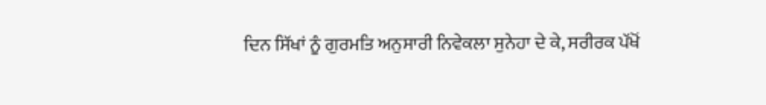ਦਿਨ ਸਿੱਖਾਂ ਨੂੰ ਗੁਰਮਤਿ ਅਨੁਸਾਰੀ ਨਿਵੇਕਲਾ ਸੁਨੇਹਾ ਦੇ ਕੇ, ਸਰੀਰਕ ਪੱਖੋਂ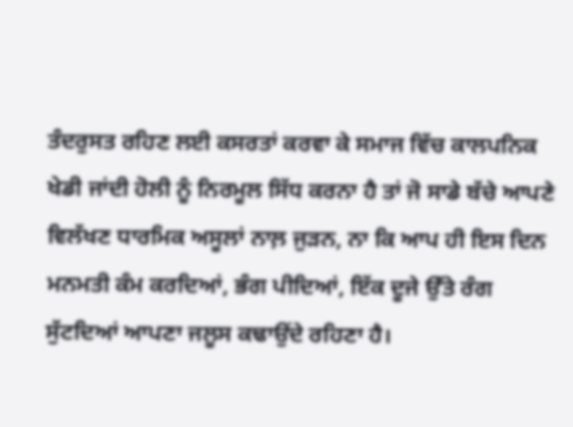ਤੰਦਰੁਸਤ ਰਹਿਣ ਲਈ ਕਸਰਤਾਂ ਕਰਵਾ ਕੇ ਸਮਾਜ ਵਿੱਚ ਕਾਲਪਨਿਕ ਖੇਡੀ ਜਾਂਦੀ ਹੋਲੀ ਨੂੰ ਨਿਰਮੂਲ ਸਿੱਧ ਕਰਨਾ ਹੈ ਤਾਂ ਜੋ ਸਾਡੇ ਬੱਚੇ ਆਪਣੇ ਵਿਲੱਖਣ ਧਾਰਮਿਕ ਅਸੂਲਾਂ ਨਾਲ਼ ਜੁੜਨ, ਨਾ ਕਿ ਆਪ ਹੀ ਇਸ ਦਿਨ ਮਨਮਤੀ ਕੰਮ ਕਰਦਿਆਂ, ਭੰਗ ਪੀਦਿਆਂ, ਇੱਕ ਦੂਜੇ ਉੱਤੇ ਰੰਗ ਸੁੱਟਦਿਆਂ ਆਪਣਾ ਜਲੂਸ ਕਢਾਉਂਦੇ ਰਹਿਣਾ ਹੈ।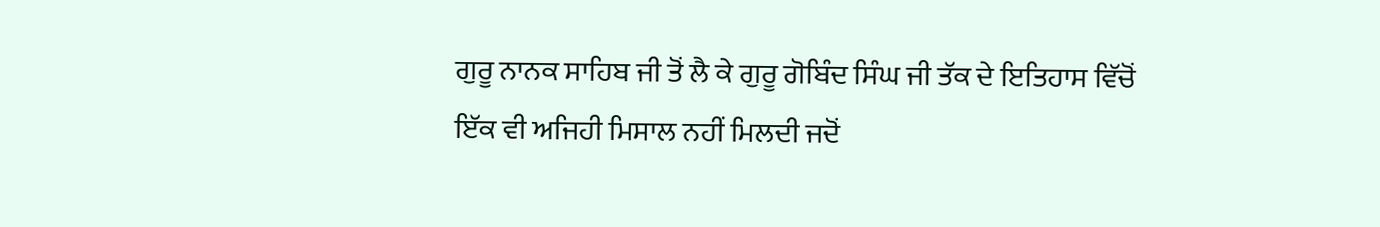ਗੁਰੂ ਨਾਨਕ ਸਾਹਿਬ ਜੀ ਤੋਂ ਲੈ ਕੇ ਗੁਰੂ ਗੋਬਿੰਦ ਸਿੰਘ ਜੀ ਤੱਕ ਦੇ ਇਤਿਹਾਸ ਵਿੱਚੋਂ ਇੱਕ ਵੀ ਅਜਿਹੀ ਮਿਸਾਲ ਨਹੀਂ ਮਿਲਦੀ ਜਦੋਂ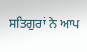ਸਤਿਗੁਰਾਂ ਨੇ ਆਪ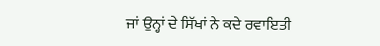ਜਾਂ ਉਨ੍ਹਾਂ ਦੇ ਸਿੱਖਾਂ ਨੇ ਕਦੇ ਰਵਾਇਤੀ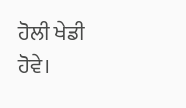ਹੋਲੀ ਖੇਡੀ ਹੋਵੇ।